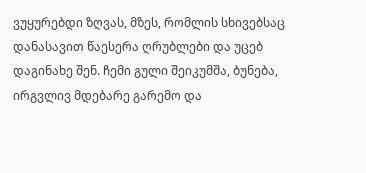ვუყურებდი ზღვას, მზეს, რომლის სხივებსაც დანასავით წაესერა ღრუბლები და უცებ დაგინახე შენ. ჩემი გული შეიკუმშა, ბუნება, ირგვლივ მდებარე გარემო და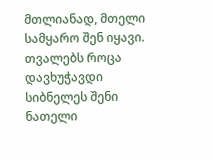მთლიანად, მთელი სამყარო შენ იყავი. თვალებს როცა დავხუჭავდი სიბნელეს შენი ნათელი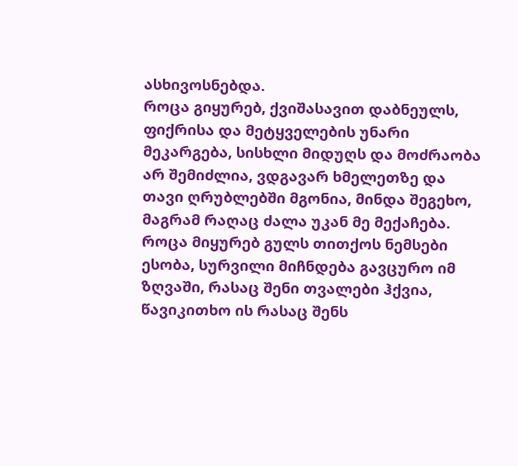ასხივოსნებდა.
როცა გიყურებ, ქვიშასავით დაბნეულს, ფიქრისა და მეტყველების უნარი მეკარგება, სისხლი მიდუღს და მოძრაობა არ შემიძლია, ვდგავარ ხმელეთზე და თავი ღრუბლებში მგონია, მინდა შეგეხო, მაგრამ რაღაც ძალა უკან მე მექაჩება.
როცა მიყურებ გულს თითქოს ნემსები ესობა, სურვილი მიჩნდება გავცურო იმ ზღვაში, რასაც შენი თვალები ჰქვია, წავიკითხო ის რასაც შენს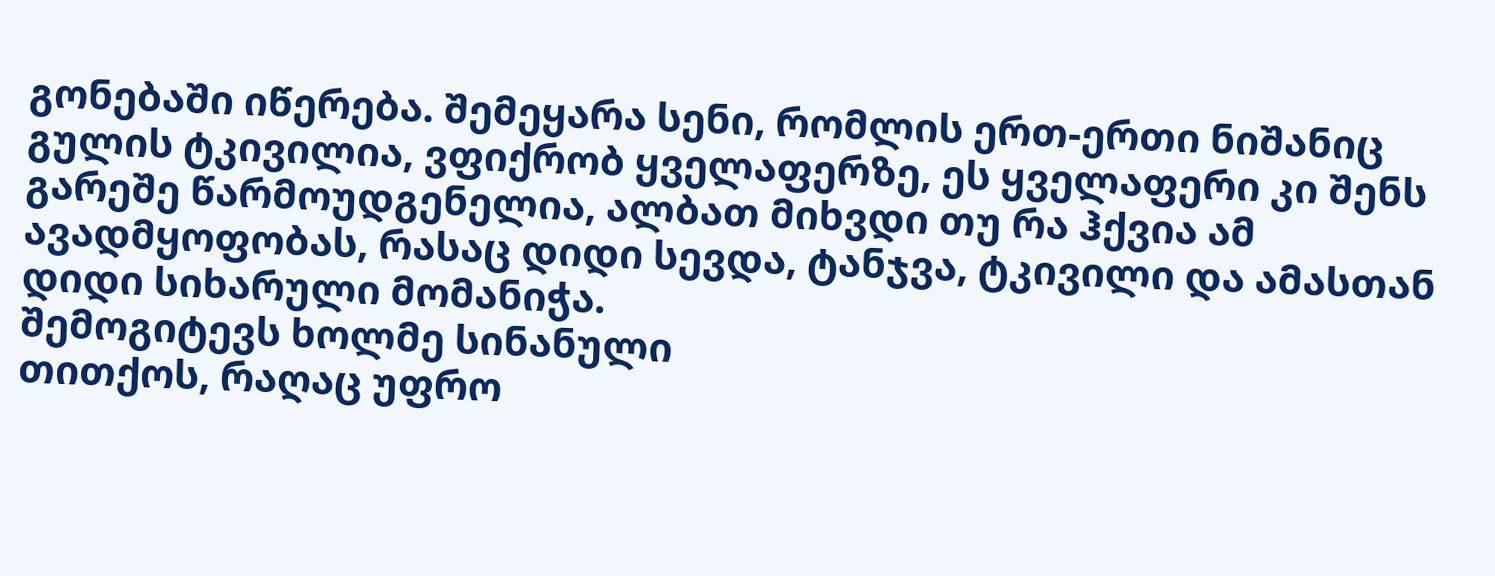გონებაში იწერება. შემეყარა სენი, რომლის ერთ-ერთი ნიშანიც გულის ტკივილია, ვფიქრობ ყველაფერზე, ეს ყველაფერი კი შენს გარეშე წარმოუდგენელია, ალბათ მიხვდი თუ რა ჰქვია ამ ავადმყოფობას, რასაც დიდი სევდა, ტანჯვა, ტკივილი და ამასთან დიდი სიხარული მომანიჭა.
შემოგიტევს ხოლმე სინანული
თითქოს, რაღაც უფრო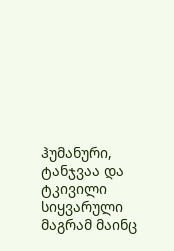ჰუმანური,
ტანჯვაა და ტკივილი სიყვარული
მაგრამ მაინც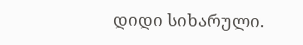დიდი სიხარული.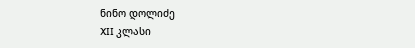ნინო დოლიძე
XII კლასი